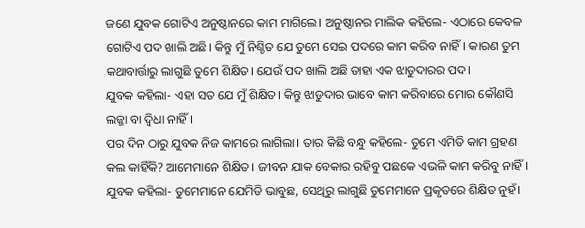ଜଣେ ଯୁବକ ଗୋଟିଏ ଅନୁଷ୍ଠାନରେ କାମ ମାଗିଲେ। ଅନୁଷ୍ଠାନର ମାଲିକ କହିଲେ- ଏଠାରେ କେବଳ ଗୋଟିଏ ପଦ ଖାଲି ଅଛି। କିନ୍ତୁ ମୁଁ ନିଶ୍ଚିତ ଯେ ତୁମେ ସେଇ ପଦରେ କାମ କରିବ ନାହିଁ। କାରଣ ତୁମ କଥାବାର୍ତ୍ତାରୁ ଲାଗୁଛି ତୁମେ ଶିକ୍ଷିତ। ଯେଉଁ ପଦ ଖାଲି ଅଛି ତାହା ଏକ ଝାଡୁଦାରର ପଦ।
ଯୁବକ କହିଲା- ଏହା ସତ ଯେ ମୁଁ ଶିକ୍ଷିତ। କିନ୍ତୁ ଝାଡୁଦାର ଭାବେ କାମ କରିବାରେ ମୋର କୌଣସି ଲଜ୍ଜା ବା ଦ୍ବିଧା ନାହିଁ।
ପର ଦିନ ଠାରୁ ଯୁବକ ନିଜ କାମରେ ଲାଗିଲା। ତାର କିଛି ବନ୍ଧୁ କହିଲେ- ତୁମେ ଏମିତି କାମ ଗ୍ରହଣ କଲ କାହିଁକି? ଆମେମାନେ ଶିକ୍ଷିତ। ଜୀବନ ଯାକ ବେକାର ରହିବୁ ପଛକେ ଏଭଳି କାମ କରିବୁ ନାହିଁ।
ଯୁବକ କହିଲା- ତୁମେମାନେ ଯେମିତି ଭାବୁଛ, ସେଥିରୁ ଲାଗୁଛି ତୁମେମାନେ ପ୍ରକୃତରେ ଶିକ୍ଷିତ ନୁହଁ।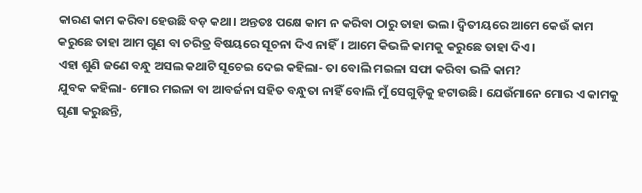କାରଣ କାମ କରିବା ହେଉଛି ବଡ଼ କଥା। ଅନ୍ତତଃ ପକ୍ଷେ କାମ ନ କରିବା ଠାରୁ ତାହା ଭଲ। ଦ୍ବିତୀୟରେ ଆମେ କେଉଁ କାମ କରୁଛେ ତାହା ଆମ ଗୁଣ ବା ଚରିତ୍ର ବିଷୟରେ ସୂଚନା ଦିଏ ନାହିଁ। ଆମେ କିଭଳି କାମକୁ କରୁଛେ ତାହା ଦିଏ।
ଏହା ଶୁଣି ଜଣେ ବନ୍ଧୁ ଅସଲ କଥାଟି ସୂଚେଇ ଦେଇ କହିଲା- ତା ବୋଲି ମଇଳା ସଫା କରିବା ଭଳି କାମ?
ଯୁବକ କହିଲା- ମୋର ମଇଳା ବା ଆବର୍ଜନା ସହିତ ବନ୍ଧୁତା ନାହିଁ ବୋଲି ମୁଁ ସେଗୁଡ଼ିକୁ ହଟାଉଛି। ଯେଉଁମାନେ ମୋର ଏ କାମକୁ ଘୃଣା କରୁଛନ୍ତି,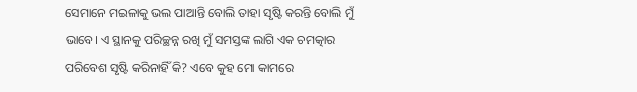ସେମାନେ ମଇଳାକୁ ଭଲ ପାଆନ୍ତି ବୋଲି ତାହା ସୃଷ୍ଟି କରନ୍ତି ବୋଲି ମୁଁ ଭାବେ। ଏ ସ୍ଥାନକୁ ପରିଚ୍ଛନ୍ନ ରଖି ମୁଁ ସମସ୍ତଙ୍କ ଲାଗି ଏକ ଚମତ୍କାର ପରିବେଶ ସୃଷ୍ଟି କରିନାହିଁ କି? ଏବେ କୁହ ମୋ କାମରେ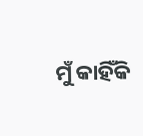ମୁଁ କାହିଁକି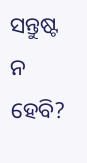ସନ୍ତୁଷ୍ଟ ନ ହେବି?